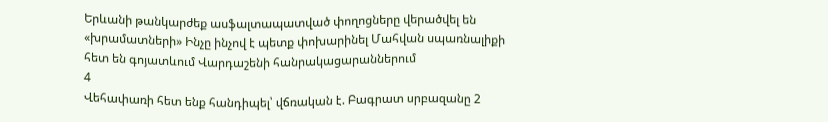Երևանի թանկարժեք ասֆալտապատված փողոցները վերածվել են «խրամատների» Ինչը ինչով է պետք փոխարինել Մահվան սպառնալիքի հետ են գոյատևում Վարդաշենի հանրակացարաններում
4
Վեհափառի հետ ենք հանդիպել՝ վճռական է. Բագրատ սրբազանը 2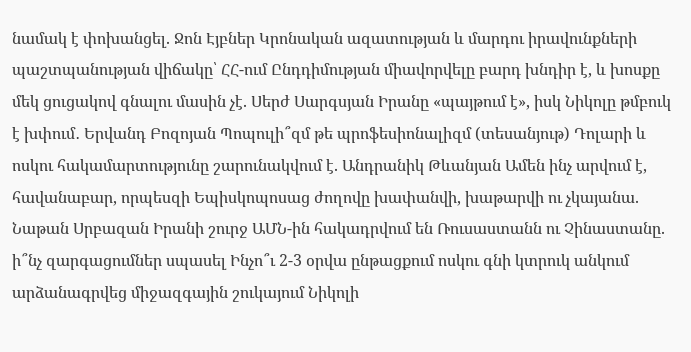նամակ է փոխանցել. Ջոն Էյբներ Կրոնական ազատության և մարդու իրավունքների պաշտպանության վիճակը՝ ՀՀ-ում Ընդդիմության միավորվելը բարդ խնդիր է, և խոսքը մեկ ցուցակով գնալու մասին չէ. Սերժ Սարգսյան Իրանը «պայթում է», իսկ Նիկոլը թմբուկ է խփում․ Երվանդ Բոզոյան Պոպուլի՞զմ թե պրոֆեսիոնալիզմ (տեսանյութ) Դոլարի և ոսկու հակամարտությունը շարունակվում է. Անդրանիկ Թևանյան Ամեն ինչ արվում է, հավանաբար, որպեսզի Եպիսկոպոսաց ժողովը խափանվի, խաթարվի ու չկայանա. Նաթան Սրբազան Իրանի շուրջ ԱՄՆ-ին հակադրվում են Ռուսաստանն ու Չինաստանը. ի՞նչ զարգացումներ սպասել Ինչո՞ւ 2-3 օրվա ընթացքում ոսկու գնի կտրուկ անկում արձանագրվեց միջազգային շուկայում Նիկոլի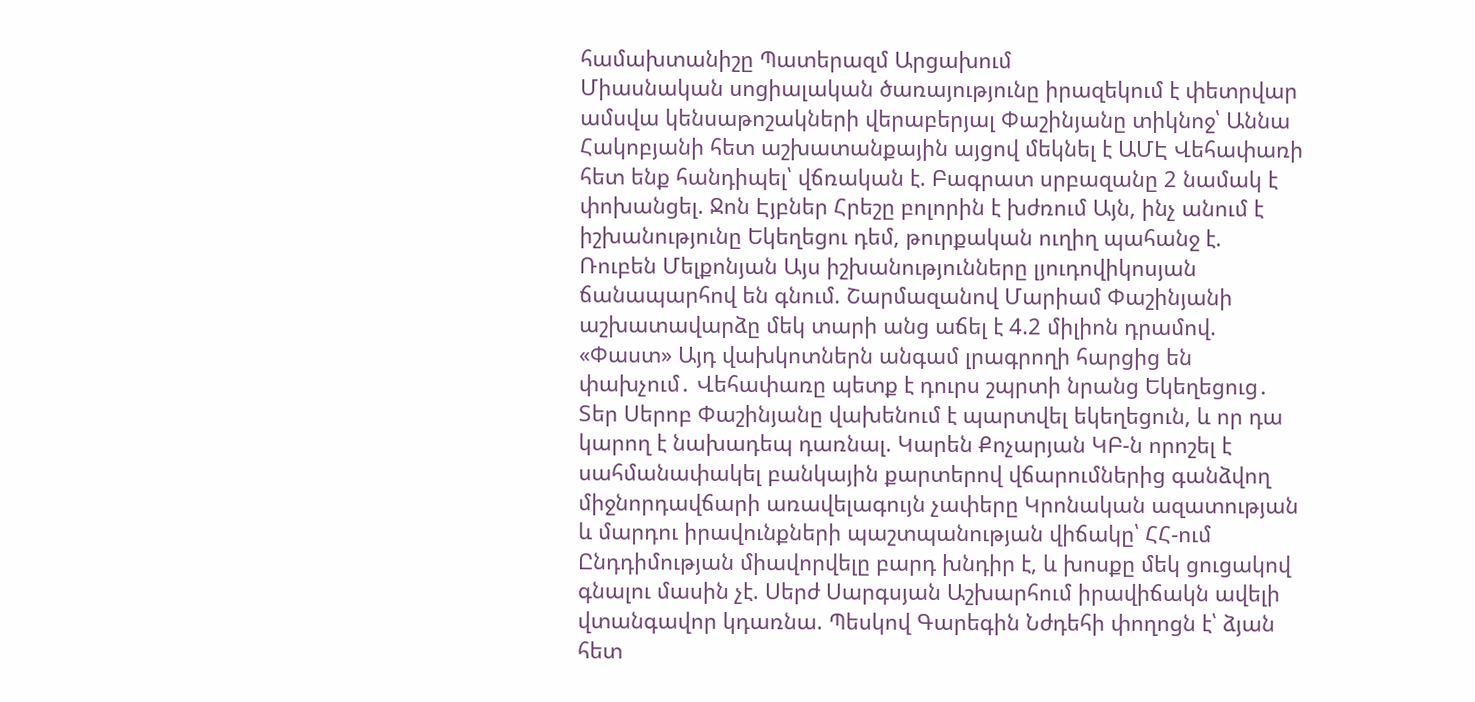համախտանիշը Պատերազմ Արցախում
Միասնական սոցիալական ծառայությունը իրազեկում է փետրվար ամսվա կենսաթոշակների վերաբերյալ Փաշինյանը տիկնոջ՝ Աննա Հակոբյանի հետ աշխատանքային այցով մեկնել է ԱՄԷ Վեհափառի հետ ենք հանդիպել՝ վճռական է. Բագրատ սրբազանը 2 նամակ է փոխանցել. Ջոն Էյբներ Հրեշը բոլորին է խժռում Այն, ինչ անում է իշխանությունը Եկեղեցու դեմ, թուրքական ուղիղ պահանջ է. Ռուբեն Մելքոնյան Այս իշխանությունները լյուդովիկոսյան ճանապարհով են գնում. Շարմազանով Մարիամ Փաշինյանի աշխատավարձը մեկ տարի անց աճել է 4.2 միլիոն դրամով. «Փաստ» Այդ վախկոտներն անգամ լրագրողի հարցից են փախչում․ Վեհափառը պետք է դուրս շպրտի նրանց Եկեղեցուց․ Տեր Սերոբ Փաշինյանը վախենում է պարտվել եկեղեցուն, և որ դա կարող է նախադեպ դառնալ. Կարեն Քոչարյան ԿԲ-ն որոշել է սահմանափակել բանկային քարտերով վճարումներից գանձվող միջնորդավճարի առավելագույն չափերը Կրոնական ազատության և մարդու իրավունքների պաշտպանության վիճակը՝ ՀՀ-ում Ընդդիմության միավորվելը բարդ խնդիր է, և խոսքը մեկ ցուցակով գնալու մասին չէ. Սերժ Սարգսյան Աշխարհում իրավիճակն ավելի վտանգավոր կդառնա. Պեսկով Գարեգին Նժդեհի փողոցն է՝ ձյան հետ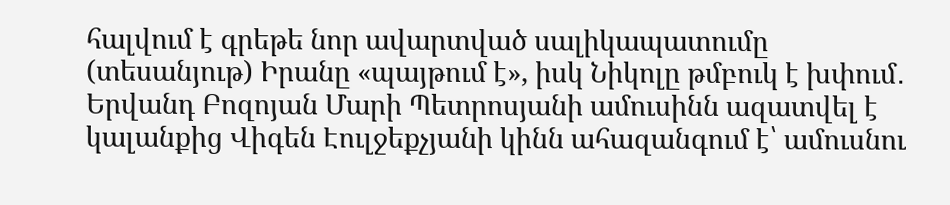հալվում է գրեթե նոր ավարտված սալիկապատումը (տեսանյութ) Իրանը «պայթում է», իսկ Նիկոլը թմբուկ է խփում․ Երվանդ Բոզոյան Մարի Պետրոսյանի ամուսինն ազատվել է կալանքից Վիգեն Էուլջեքչյանի կինն ահազանգում է՝ ամուսնու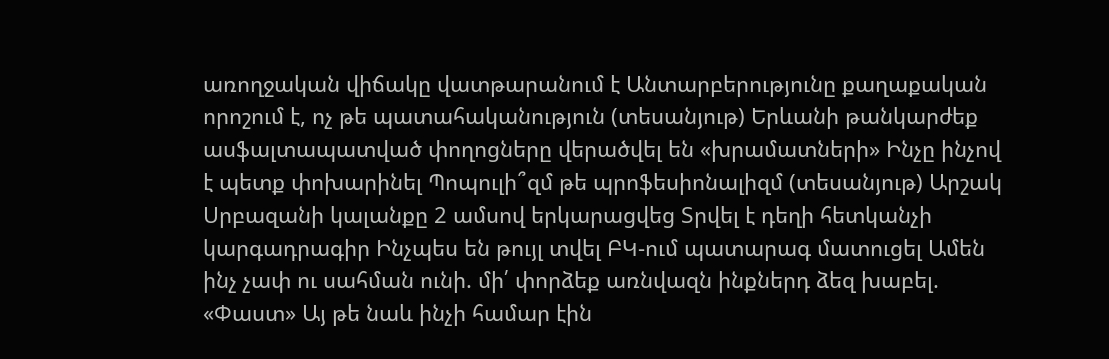առողջական վիճակը վատթարանում է Անտարբերությունը քաղաքական որոշում է, ոչ թե պատահականություն (տեսանյութ) Երևանի թանկարժեք ասֆալտապատված փողոցները վերածվել են «խրամատների» Ինչը ինչով է պետք փոխարինել Պոպուլի՞զմ թե պրոֆեսիոնալիզմ (տեսանյութ) Արշակ Սրբազանի կալանքը 2 ամսով երկարացվեց Տրվել է դեղի հետկանչի կարգադրագիր Ինչպես են թույլ տվել ԲԿ-ում պատարագ մատուցել Ամեն ինչ չափ ու սահման ունի. մի՛ փորձեք առնվազն ինքներդ ձեզ խաբել. «Փաստ» Այ թե նաև ինչի համար էին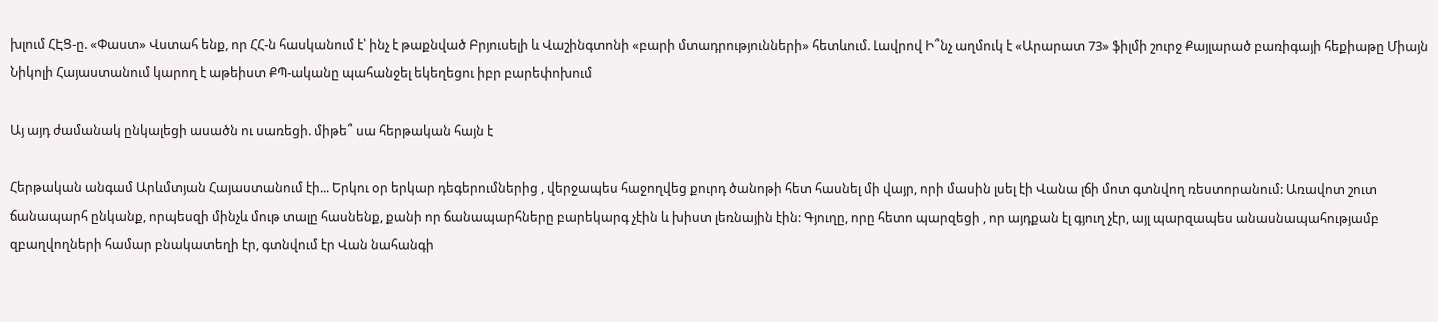խլում ՀԷՑ-ը. «Փաստ» Վստահ ենք, որ ՀՀ-ն հասկանում է՝ ինչ է թաքնված Բրյուսելի և Վաշինգտոնի «բարի մտադրությունների» հետևում. Լավրով Ի՞նչ աղմուկ է «Արարատ 73» ֆիլմի շուրջ Քայլարած բառիգայի հեքիաթը Միայն Նիկոլի Հայաստանում կարող է աթեիստ ՔՊ-ականը պահանջել եկեղեցու իբր բարեփոխում

Այ այդ ժամանակ ընկալեցի ասածն ու սառեցի. միթե՞ սա հերթական հայն է

Հերթական անգամ Արևմտյան Հայաստանում էի... Երկու օր երկար դեգերումներից , վերջապես հաջողվեց քուրդ ծանոթի հետ հասնել մի վայր, որի մասին լսել էի Վանա լճի մոտ գտնվող ռեստորանում: Առավոտ շուտ ճանապարհ ընկանք, որպեսզի մինչև մութ տալը հասնենք, քանի որ ճանապարհները բարեկարգ չէին և խիստ լեռնային էին: Գյուղը, որը հետո պարզեցի , որ այդքան էլ գյուղ չէր, այլ պարզապես անասնապահությամբ զբաղվողների համար բնակատեղի էր, գտնվում էր Վան նահանգի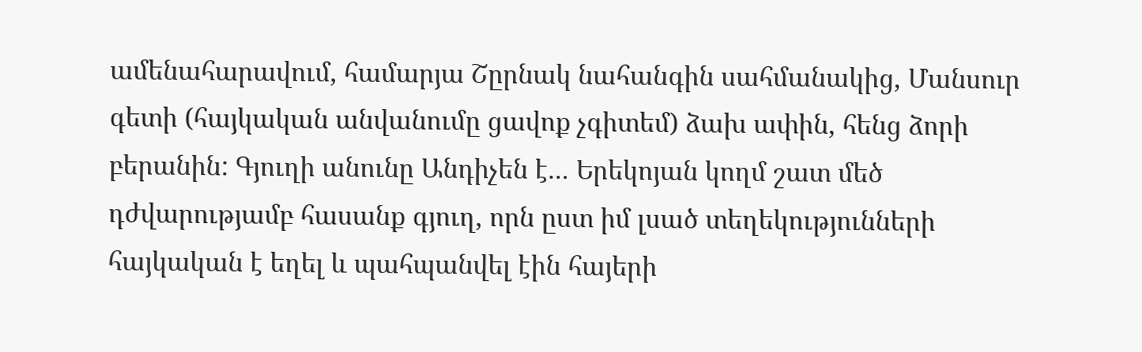ամենահարավում, համարյա Շըրնակ նահանգին սահմանակից, Մանսուր գետի (հայկական անվանումը ցավոք չգիտեմ) ձախ ափին, հենց ձորի բերանին: Գյուղի անունը Անդիչեն է... Երեկոյան կողմ շատ մեծ դժվարությամբ հասանք գյուղ, որն ըստ իմ լսած տեղեկությունների հայկական է եղել և պահպանվել էին հայերի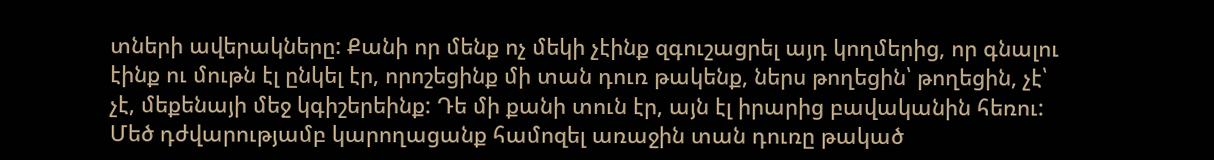տների ավերակները: Քանի որ մենք ոչ մեկի չէինք զգուշացրել այդ կողմերից, որ գնալու էինք ու մութն էլ ընկել էր, որոշեցինք մի տան դուռ թակենք, ներս թողեցին՝ թողեցին, չէ՝ չէ, մեքենայի մեջ կգիշերեինք: Դե մի քանի տուն էր, այն էլ իրարից բավականին հեռու: Մեծ դժվարությամբ կարողացանք համոզել առաջին տան դուռը թակած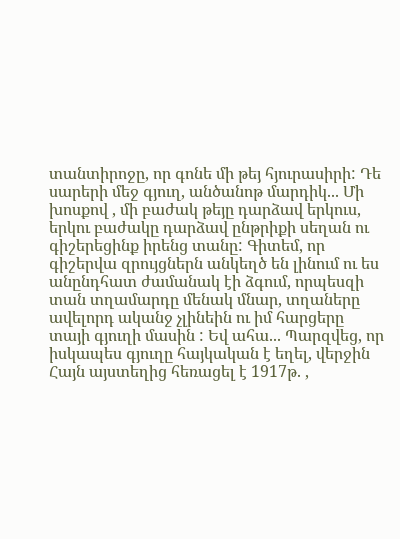տանտիրոջը, որ գոնե մի թեյ հյուրասիրի: Դե սարերի մեջ գյուղ, անծանոթ մարդիկ... Մի խոսքով , մի բաժակ թեյը դարձավ երկուս, երկու բաժակը դարձավ ընթրիքի սեղան ու գիշերեցինք իրենց տանը: Գիտեմ, որ գիշերվա զրույցներն անկեղծ են լինում ու ես անընդհատ ժամանակ էի ձգում, որպեսզի տան տղամարդը մենակ մնար, տղաները ավելորդ ականջ չլինեին ու իմ հարցերը տայի գյուղի մասին : Եվ ահա... Պարզվեց, որ իսկապես գյուղը հայկական է եղել, վերջին Հայն այստեղից հեռացել է 1917թ. ,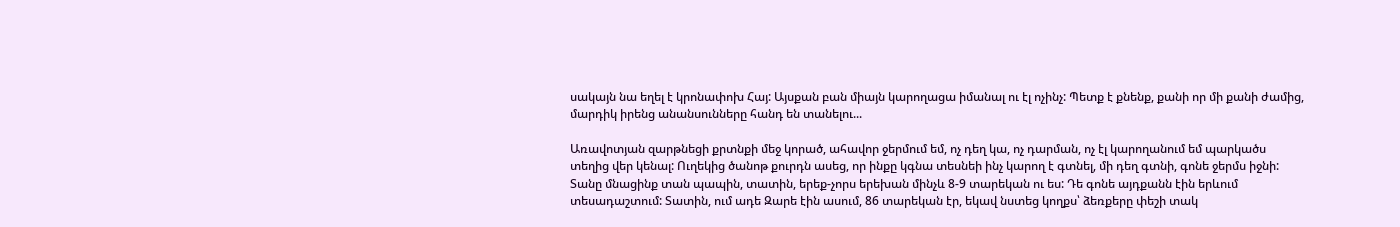սակայն նա եղել է կրոնափոխ Հայ: Այսքան բան միայն կարողացա իմանալ ու էլ ոչինչ: Պետք է քնենք, քանի որ մի քանի ժամից, մարդիկ իրենց անանսունները հանդ են տանելու...

Առավոտյան զարթնեցի քրտնքի մեջ կորած, ահավոր ջերմում եմ, ոչ դեղ կա, ոչ դարման, ոչ էլ կարողանում եմ պարկածս տեղից վեր կենալ: Ուղեկից ծանոթ քուրդն ասեց, որ ինքը կգնա տեսնեի ինչ կարող է գտնել, մի դեղ գտնի, գոնե ջերմս իջնի: Տանը մնացինք տան պապին, տատին, երեք-չորս երեխան մինչև 8-9 տարեկան ու ես: Դե գոնե այդքանն էին երևում տեսադաշտում: Տատին, ում ադե Զարե էին ասում, 86 տարեկան էր, եկավ նստեց կողքս՝ ձեռքերը փեշի տակ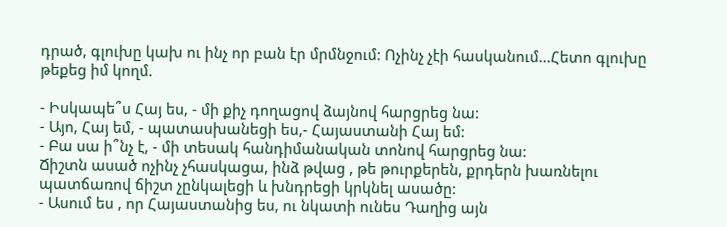դրած, գլուխը կախ ու ինչ որ բան էր մրմնջում: Ոչինչ չէի հասկանում...Հետո գլուխը թեքեց իմ կողմ.

- Իսկապե՞ս Հայ ես, - մի քիչ դողացով ձայնով հարցրեց նա:
- Այո, Հայ եմ, - պատասխանեցի ես,- Հայաստանի Հայ եմ:
- Բա սա ի՞նչ է, - մի տեսակ հանդիմանական տոնով հարցրեց նա:
Ճիշտն ասած ոչինչ չհասկացա, ինձ թվաց , թե թուրքերեն, քրդերն խառնելու պատճառով ճիշտ չընկալեցի և խնդրեցի կրկնել ասածը:
- Ասում ես , որ Հայաստանից ես, ու նկատի ունես Դաղից այն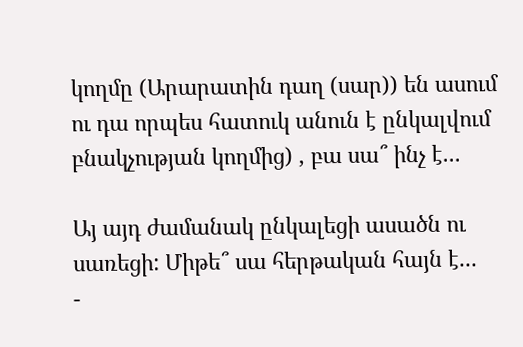կողմը (Արարատին դաղ (սար)) են ասում ու դա որպես հատուկ անուն է ընկալվում բնակչության կողմից) , բա սա՞ ինչ է...

Այ այդ ժամանակ ընկալեցի ասածն ու սառեցի: Միթե՞ սա հերթական հայն է...
-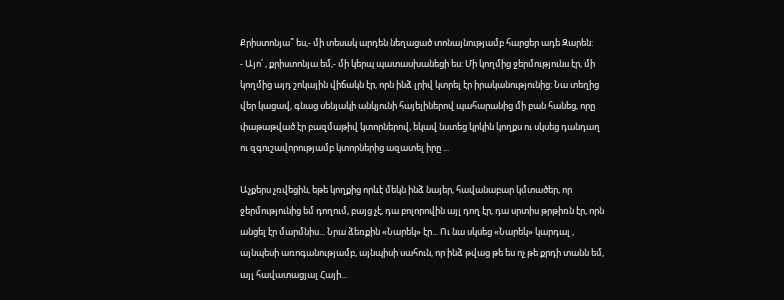Քրիստոնյա՞ ես,- մի տեսակ արդեն նեղացած տոնայնությամբ հարցեր ադե Զարեն:
- Այո՛ , քրիստոնյա եմ,- մի կերպ պատասխանեցի ես: Մի կողմից ջերմությունս էր, մի կողմից այդ շոկային վիճակն էր, որն ինձ լրիվ կտրել էր իրականությունից: Նա տեղից վեր կացավ, գնաց սենյակի անկյունի հայելիներով պահարանից մի բան հանեց, որը փաթաթված էր բազմաթիվ կտորներով, եկավ նստեց կրկին կողքս ու սկսեց դանդաղ ու զգուշավորությամբ կտորներից ազատել իրը ...

Աչքերս չռվեցին, եթե կողքից որևէ մեկն ինձ նայեր, հավանաբար կմտածեր, որ ջերմությունից եմ դողում, բայց չէ, դա բոլորովին այլ դող էր, դա սրտիս թրթիռն էր, որն անցել էր մարմնիս... Նրա ձեռքին «Նարեկ» էր... Ու նա սկսեց «Նարեկ» կարդալ , այնպեսի առոգանությամբ, այնպիսի սահուն, որ ինձ թվաց թե ես ոչ թե քրդի տանն եմ, այլ հավատացյալ Հայի...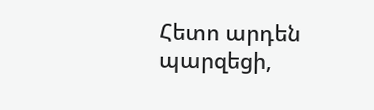Հետո արդեն պարզեցի,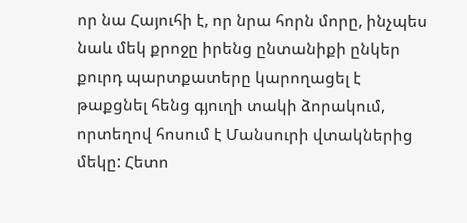որ նա Հայուհի է, որ նրա հորն մորը, ինչպես նաև մեկ քրոջը իրենց ընտանիքի ընկեր քուրդ պարտքատերը կարողացել է թաքցնել հենց գյուղի տակի ձորակում, որտեղով հոսում է Մանսուրի վտակներից մեկը: Հետո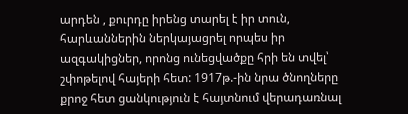արդեն , քուրդը իրենց տարել է իր տուն, հարևաններին ներկայացրել որպես իր ազգակիցներ, որոնց ունեցվածքը հրի են տվել՝ շփոթելով հայերի հետ: 1917թ.-ին նրա ծնողները քրոջ հետ ցանկություն է հայտնում վերադառնալ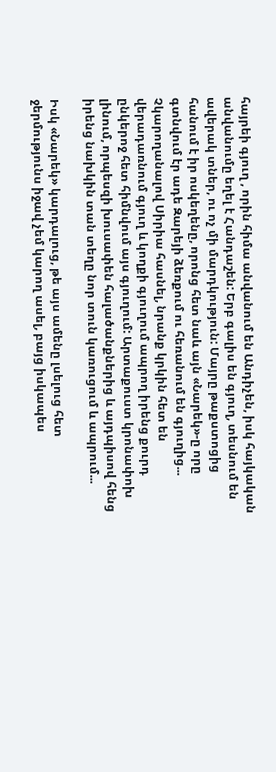հայրեի գյուղ , որին հիմա անվանում են Անդիչեն, իսկ հայկական անվանումը եղել է Հանդաշեն: Երբ գալիս են գյուղ, տեսնում են ավերակ տներ, ու ոչ մի մարդկություն: Մայրը թաքստոցից հանում է իր ոսկեղենը, որոնց հետ նաև այն «Նարեկ»-ը որը գտնվում էր ադե Զարեյի ձեռքում ու հեռանում են գյուղից... Չկարողանալով Սիրիա հասնել, նրանք կրկին հետ են վերադառնում գյուղ և կողքի գյուղում ապրող իրենց քուրդ ընկերոջ հետ հիմնվում այս գյուղում: Արտաքուստ կրոնափոխ լինում, որպեսզի խուսափեն հալածանքներից և այդպիսով հենց իրենց նախկին տան տեղը նոր տուն կառուցում և ապրում...

Իսկ «Նարեկ» կարդալուց, թե այս ամենը լսելուց հետ ջերմությունս իջավ չեմ կարող ասել, բայց իսկապես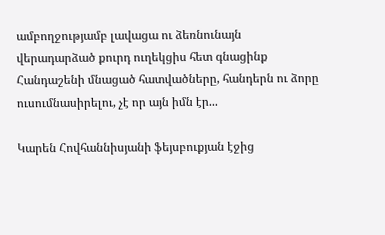ամբողջությամբ լավացա ու ձեռնունայն վերադարձած քուրդ ուղեկցիս հետ գնացինք Հանդաշենի մնացած հատվածները, հանդերն ու ձորը ուսումնասիրելու, չէ որ այն իմն էր...

Կարեն Հովհաննիսյանի ֆեյսբուքյան էջից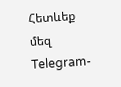Հետևեք մեզ Telegram-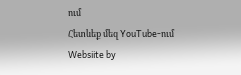ում
Հետևեք մեզ YouTube-ում
Websiite by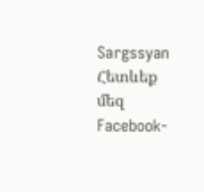Sargssyan
Հետևեք մեզ Facebook-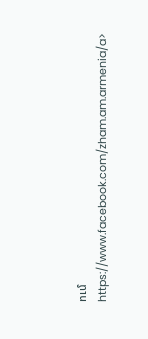ում https://www.facebook.com/zham.am.armenia/a>